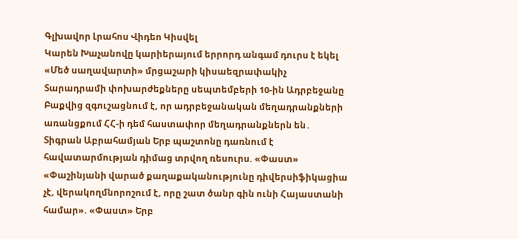Գլխավոր Լրահոս Վիդեո Կիսվել
Կարեն Խաչանովը կարիերայում երրորդ անգամ դուրս է եկել «Մեծ սաղավարտի» մրցաշարի կիսաեզրափակիչ Տարադրամի փոխարժեքները սեպտեմբերի 10-ին Ադրբեջանը Բաքվից զգուշացնում է, որ ադրբեջանական մեղադրանքների առանցքում ՀՀ-ի դեմ հաստափոր մեղադրանքներն են․ Տիգրան Աբրահամյան Երբ պաշտոնը դառնում է հավատարմության դիմաց տրվող ռեսուրս. «Փաստ» «Փաշինյանի վարած քաղաքականությունը դիվերսիֆիկացիա չէ, վերակողմնորոշում է, որը շատ ծանր գին ունի Հայաստանի համար». «Փաստ» Երբ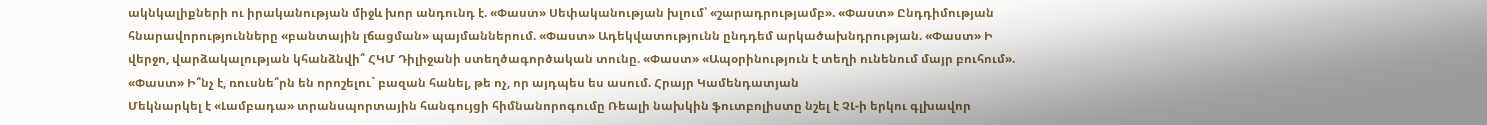ակնկալիքների ու իրականության միջև խոր անդունդ է. «Փաստ» Սեփականության խլում՝ «շարադրությամբ». «Փաստ» Ընդդիմության հնարավորությունները «բանտային լճացման» պայմաններում. «Փաստ» Ադեկվատությունն ընդդեմ արկածախնդրության. «Փաստ» Ի վերջո, վարձակալության կհանձնվի՞ ՀԿՄ Դիլիջանի ստեղծագործական տունը. «Փաստ» «Ապօրինություն է տեղի ունենում մայր բուհում». «Փաստ» Ի՞նչ է, ռուսնե՞րն են որոշելու` բազան հանել, թե ոչ, որ այդպես ես ասում. Հրայր Կամենդատյան
Մեկնարկել է «Լամբադա» տրանսպորտային հանգույցի հիմնանորոգումը Ռեալի նախկին ֆուտբոլիստը նշել է ՉԼ-ի երկու գլխավոր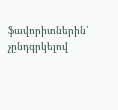ֆավորիտներին՝ չընդգրկելով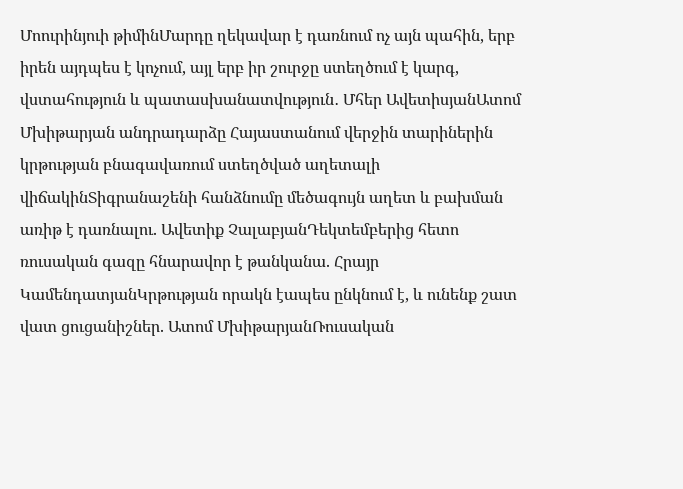Մոուրինյուի թիմինՄարդը ղեկավար է դառնում ոչ այն պահին, երբ իրեն այդպես է կոչում, այլ երբ իր շուրջը ստեղծում է կարգ, վստահություն և պատասխանատվություն․ Մհեր ԱվետիսյանԱտոմ Մխիթարյան անդրադարձը Հայաստանում վերջին տարիներին կրթության բնագավառում ստեղծված աղետալի վիճակինՏիգրանաշենի հանձնումը մեծագույն աղետ և բախման առիթ է դառնալու. Ավետիք ՉալաբյանԴեկտեմբերից հետո ռուսական գազը հնարավոր է թանկանա. Հրայր ԿամենդատյանԿրթության որակն էապես ընկնում է, և ունենք շատ վատ ցուցանիշներ. Ատոմ ՄխիթարյանՌուսական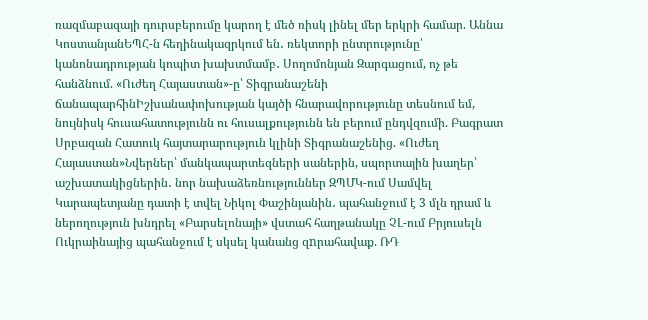ռազմաբազայի դուրսբերումը կարող է մեծ ռիսկ լինել մեր երկրի համար. Աննա ԿոստանյանԵՊՀ-ն հեղինակազրկում են․ ռեկտորի ընտրությունը՝ կանոնադրության կոպիտ խախտմամբ․ Սողոմոնյան Զարգացում, ոչ թե հանձնում. «Ուժեղ Հայաստան»-ը՝ Տիգրանաշենի ճանապարհինԻշխանափոխության կայծի հնարավորությունը տեսնում եմ, նույնիսկ հուսահատությունն ու հուսալքությունն են բերում ընդվզումի. Բագրատ Սրբազան Հատուկ հայտարարություն կլինի Տիգրանաշենից. «Ուժեղ Հայաստան»Նվերներ՝ մանկապարտեզների սաներին, սպորտային խաղեր՝ աշխատակիցներին․ նոր նախաձեռնություններ ԶՊՄԿ-ում Սամվել Կարապետյանը դատի է տվել Նիկոլ Փաշինյանին․ պահանջում է 3 մլն դրամ և ներողություն խնդրել «Բարսելոնայի» վստահ հաղթանակը ՉԼ-ում Բրյուսելն Ուկրաինայից պահանջում է սկսել կանանց զnրահավաք. ՌԴ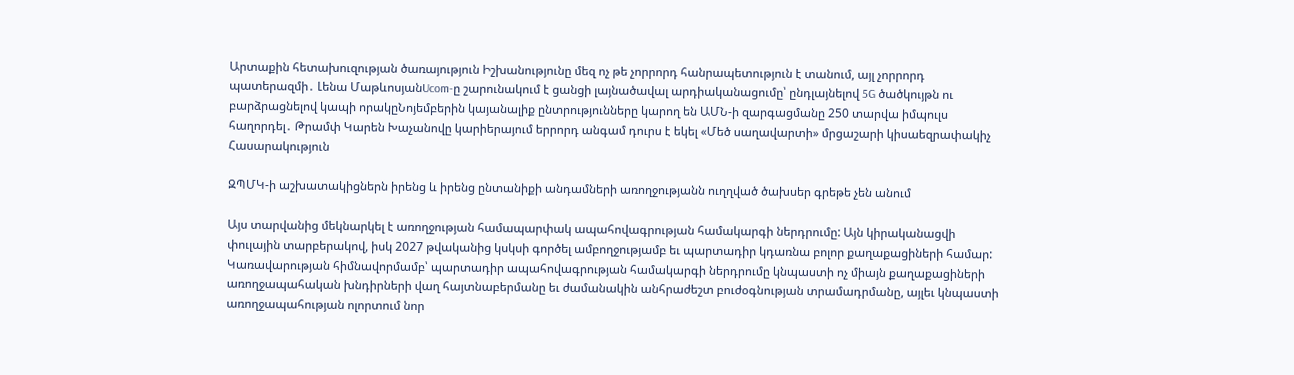Արտաքին հետախուզության ծառայություն Իշխանությունը մեզ ոչ թե չորրորդ հանրապետություն է տանում, այլ չորրորդ պատերազմի․ Լենա ՄաթևոսյանUcom-ը շարունակում է ցանցի լայնածավալ արդիականացումը՝ ընդլայնելով 5G ծածկույթն ու բարձրացնելով կապի որակըՆոյեմբերին կայանալիք ընտրությունները կարող են ԱՄՆ-ի զարգացմանը 250 տարվա իմպուլս հաղորդել․ Թրամփ Կարեն Խաչանովը կարիերայում երրորդ անգամ դուրս է եկել «Մեծ սաղավարտի» մրցաշարի կիսաեզրափակիչ
Հասարակություն

ԶՊՄԿ-ի աշխատակիցներն իրենց և իրենց ընտանիքի անդամների առողջությանն ուղղված ծախսեր գրեթե չեն անում

Այս տարվանից մեկնարկել է առողջության համապարփակ ապահովագրության համակարգի ներդրումը: Այն կիրականացվի փուլային տարբերակով, իսկ 2027 թվականից կսկսի գործել ամբողջությամբ եւ պարտադիր կդառնա բոլոր քաղաքացիների համար: Կառավարության հիմնավորմամբ՝ պարտադիր ապահովագրության համակարգի ներդրումը կնպաստի ոչ միայն քաղաքացիների առողջապահական խնդիրների վաղ հայտնաբերմանը եւ ժամանակին անհրաժեշտ բուժօգնության տրամադրմանը, այլեւ կնպաստի առողջապահության ոլորտում նոր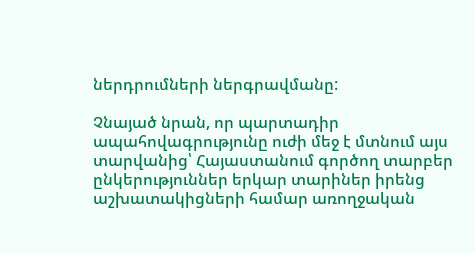ներդրումների ներգրավմանը:

Չնայած նրան, որ պարտադիր ապահովագրությունը ուժի մեջ է մտնում այս տարվանից՝ Հայաստանում գործող տարբեր ընկերություններ երկար տարիներ իրենց աշխատակիցների համար առողջական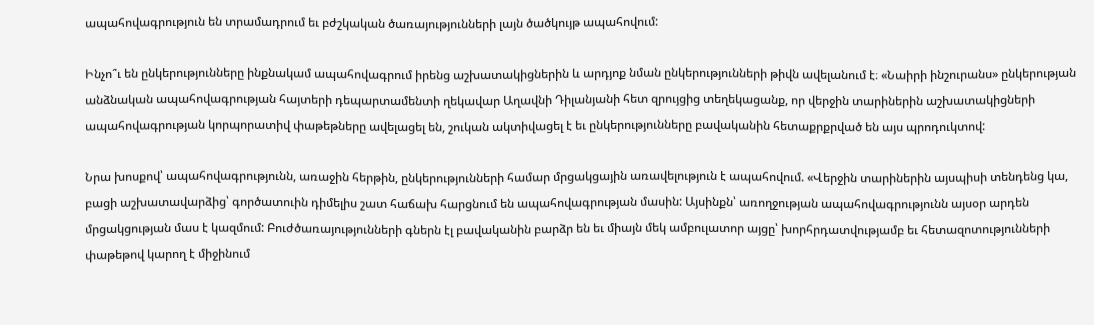ապահովագրություն են տրամադրում եւ բժշկական ծառայությունների լայն ծածկույթ ապահովում:

Ինչո՞ւ են ընկերությունները ինքնակամ ապահովագրում իրենց աշխատակիցներին և արդյոք նման ընկերությունների թիվն ավելանում է։ «Նաիրի ինշուրանս» ընկերության անձնական ապահովագրության հայտերի դեպարտամենտի ղեկավար Աղավնի Դիլանյանի հետ զրույցից տեղեկացանք, որ վերջին տարիներին աշխատակիցների ապահովագրության կորպորատիվ փաթեթները ավելացել են, շուկան ակտիվացել է եւ ընկերությունները բավականին հետաքրքրված են այս պրոդուկտով:

Նրա խոսքով՝ ապահովագրությունն, առաջին հերթին, ընկերությունների համար մրցակցային առավելություն է ապահովում. «Վերջին տարիներին այսպիսի տենդենց կա, բացի աշխատավարձից՝ գործատուին դիմելիս շատ հաճախ հարցնում են ապահովագրության մասին: Այսինքն՝ առողջության ապահովագրությունն այսօր արդեն մրցակցության մաս է կազմում: Բուժծառայությունների գներն էլ բավականին բարձր են եւ միայն մեկ ամբուլատոր այցը՝ խորհրդատվությամբ եւ հետազոտությունների փաթեթով կարող է միջինում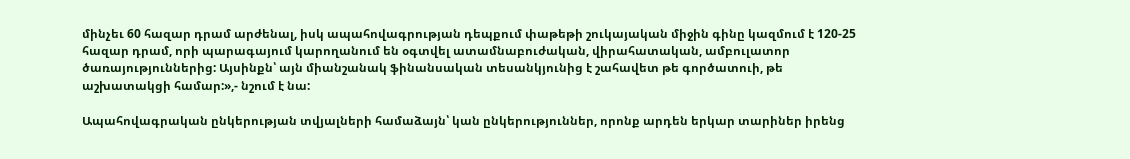մինչեւ 60 հազար դրամ արժենալ, իսկ ապահովագրության դեպքում փաթեթի շուկայական միջին գինը կազմում է 120-25 հազար դրամ, որի պարագայում կարողանում են օգտվել ատամնաբուժական, վիրահատական, ամբուլատոր ծառայություններից: Այսինքն՝ այն միանշանակ ֆինանսական տեսանկյունից է շահավետ թե գործատուի, թե աշխատակցի համար:»,- նշում է նա:

Ապահովագրական ընկերության տվյալների համաձայն՝ կան ընկերություններ, որոնք արդեն երկար տարիներ իրենց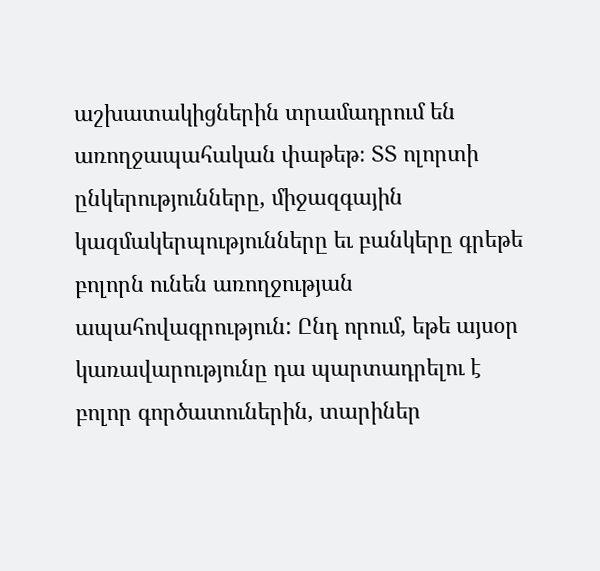աշխատակիցներին տրամադրում են առողջապահական փաթեթ։ ՏՏ ոլորտի ընկերությունները, միջազգային կազմակերպությունները եւ բանկերը գրեթե բոլորն ունեն առողջության ապահովագրություն: Ընդ որում, եթե այսօր կառավարությունը դա պարտադրելու է բոլոր գործատուներին, տարիներ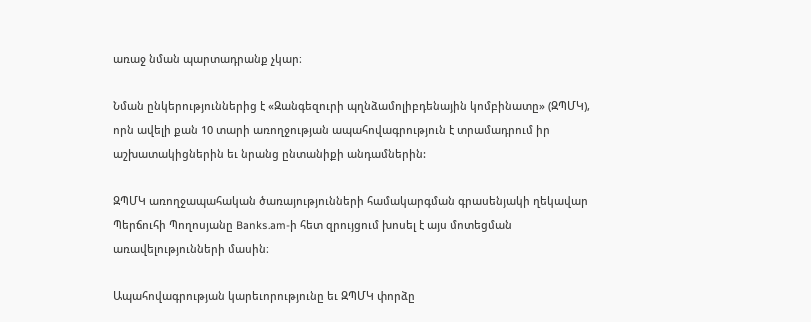առաջ նման պարտադրանք չկար։

Նման ընկերություններից է «Զանգեզուրի պղնձամոլիբդենային կոմբինատը» (ԶՊՄԿ), որն ավելի քան 10 տարի առողջության ապահովագրություն է տրամադրում իր աշխատակիցներին եւ նրանց ընտանիքի անդամներին:

ԶՊՄԿ առողջապահական ծառայությունների համակարգման գրասենյակի ղեկավար Պերճուհի Պողոսյանը Banks.am-ի հետ զրույցում խոսել է այս մոտեցման առավելությունների մասին։

Ապահովագրության կարեւորությունը եւ ԶՊՄԿ փորձը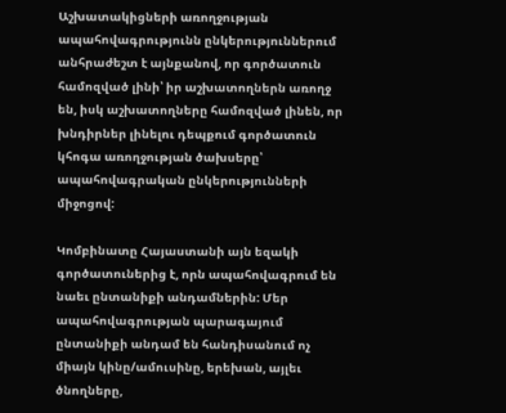Աշխատակիցների առողջության ապահովագրությունն ընկերություններում անհրաժեշտ է այնքանով, որ գործատուն համոզված լինի՝ իր աշխատողներն առողջ են, իսկ աշխատողները համոզված լինեն, որ խնդիրներ լինելու դեպքում գործատուն կհոգա առողջության ծախսերը՝ ապահովագրական ընկերությունների միջոցով:

Կոմբինատը Հայաստանի այն եզակի գործատուներից է, որն ապահովագրում են նաեւ ընտանիքի անդամներին: Մեր ապահովագրության պարագայում ընտանիքի անդամ են հանդիսանում ոչ միայն կինը/ամուսինը, երեխան, այլեւ ծնողները,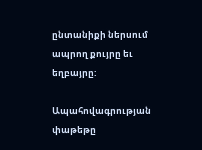ընտանիքի ներսում ապրող քույրը եւ եղբայրը:

Ապահովագրության փաթեթը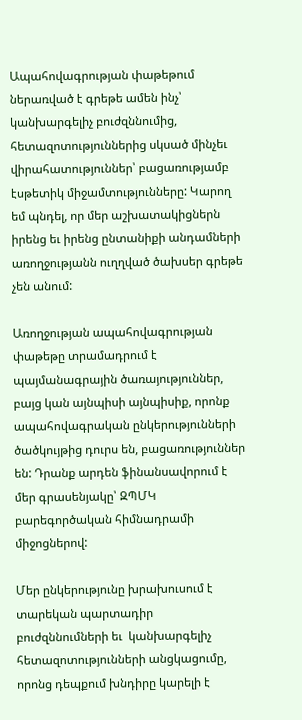Ապահովագրության փաթեթում ներառված է գրեթե ամեն ինչ՝ կանխարգելիչ բուժզննումից, հետազոտություններից սկսած մինչեւ վիրահատություններ՝ բացառությամբ էսթետիկ միջամտությունները: Կարող եմ պնդել, որ մեր աշխատակիցներն իրենց եւ իրենց ընտանիքի անդամների առողջությանն ուղղված ծախսեր գրեթե չեն անում:

Առողջության ապահովագրության փաթեթը տրամադրում է պայմանագրային ծառայություններ, բայց կան այնպիսի այնպիսիք, որոնք ապահովագրական ընկերությունների ծածկույթից դուրս են, բացառություններ են: Դրանք արդեն ֆինանսավորում է մեր գրասենյակը՝ ԶՊՄԿ բարեգործական հիմնադրամի միջոցներով:

Մեր ընկերությունը խրախուսում է տարեկան պարտադիր բուժզննումների եւ  կանխարգելիչ հետազոտությունների անցկացումը, որոնց դեպքում խնդիրը կարելի է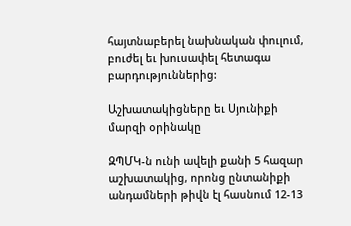հայտնաբերել նախնական փուլում, բուժել եւ խուսափել հետագա բարդություններից:

Աշխատակիցները եւ Սյունիքի մարզի օրինակը

ԶՊՄԿ-ն ունի ավելի քանի 5 հազար աշխատակից, որոնց ընտանիքի անդամների թիվն էլ հասնում 12-13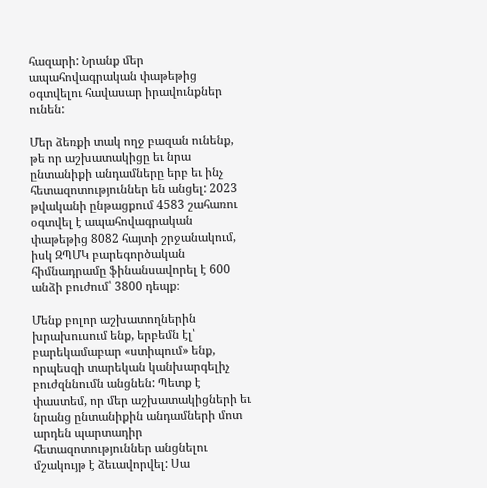հազարի: Նրանք մեր ապահովագրական փաթեթից օգտվելու հավասար իրավունքներ ունեն:

Մեր ձեռքի տակ ողջ բազան ունենք, թե որ աշխատակիցը եւ նրա ընտանիքի անդամները երբ եւ ինչ հետազոտություններ են անցել: 2023 թվականի ընթացքում 4583 շահառու օգտվել է ապահովագրական փաթեթից 8082 հայտի շրջանակում, իսկ ԶՊՄԿ բարեգործական հիմնադրամը ֆինանսավորել է 600 անձի բուժում՝ 3800 դեպք։

Մենք բոլոր աշխատողներին խրախուսում ենք, երբեմն էլ՝ բարեկամաբար «ստիպում» ենք, որպեսզի տարեկան կանխարգելիչ բուժզննումն անցնեն: Պետք է փաստեմ, որ մեր աշխատակիցների եւ նրանց ընտանիքին անդամների մոտ արդեն պարտադիր հետազոտություններ անցնելու մշակույթ է ձեւավորվել: Սա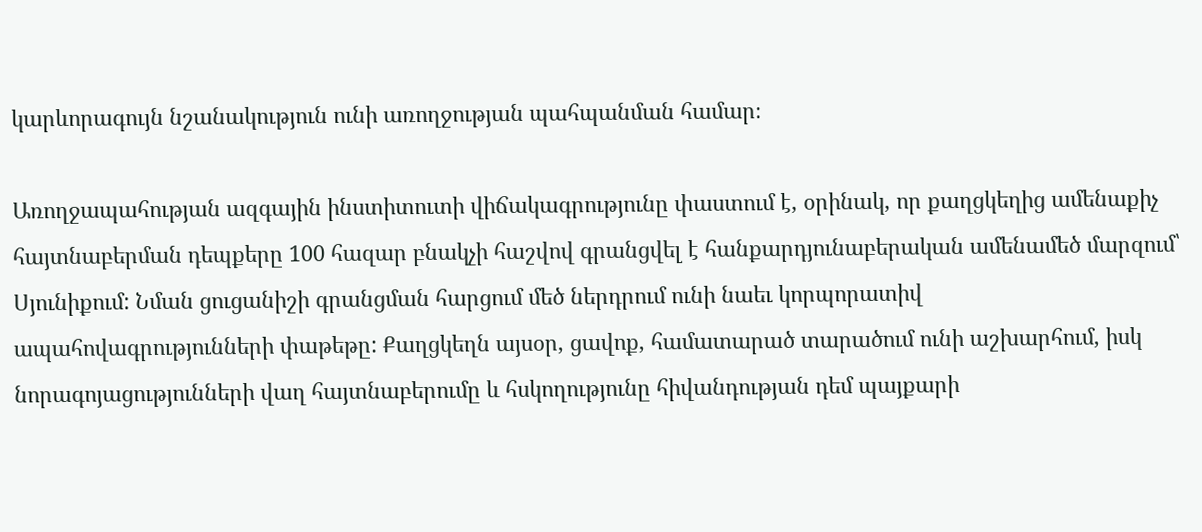կարևորագույն նշանակություն ունի առողջության պահպանման համար։

Առողջապահության ազգային ինստիտուտի վիճակագրությունը փաստում է, օրինակ, որ քաղցկեղից ամենաքիչ հայտնաբերման դեպքերը 100 հազար բնակչի հաշվով գրանցվել է հանքարդյունաբերական ամենամեծ մարզում՝ Սյունիքում: Նման ցուցանիշի գրանցման հարցում մեծ ներդրում ունի նաեւ կորպորատիվ ապահովագրությունների փաթեթը: Քաղցկեղն այսօր, ցավոք, համատարած տարածում ունի աշխարհում, իսկ նորագոյացությունների վաղ հայտնաբերումը և հսկողությունը հիվանդության դեմ պայքարի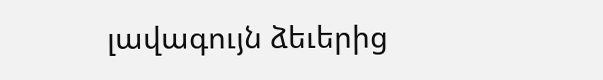լավագույն ձեւերից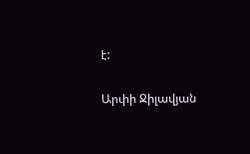է:

Արփի Ջիլավյան